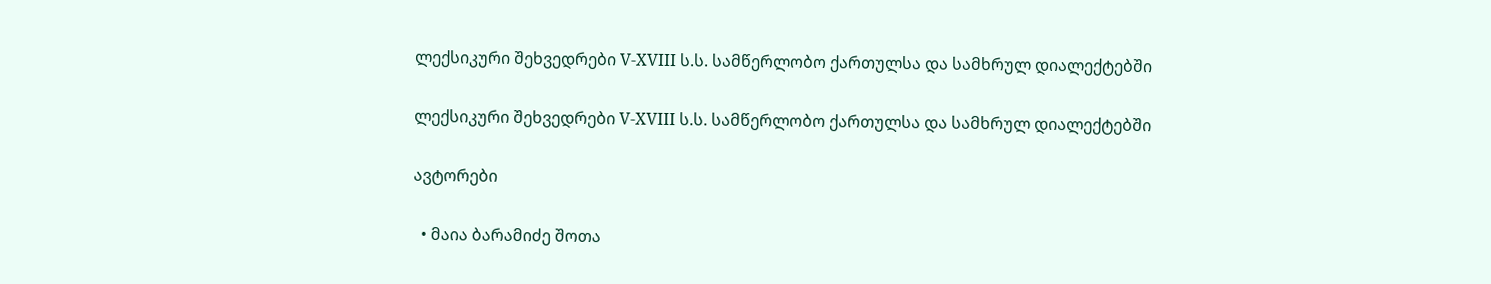ლექსიკური შეხვედრები V-XVIII ს.ს. სამწერლობო ქართულსა და სამხრულ დიალექტებში

ლექსიკური შეხვედრები V-XVIII ს.ს. სამწერლობო ქართულსა და სამხრულ დიალექტებში

ავტორები

  • მაია ბარამიძე შოთა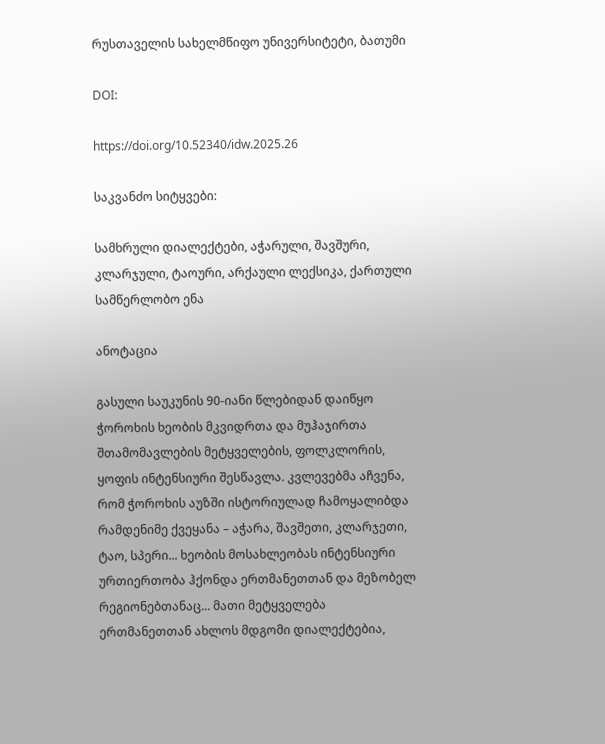რუსთაველის სახელმწიფო უნივერსიტეტი, ბათუმი

DOI:

https://doi.org/10.52340/idw.2025.26

საკვანძო სიტყვები:

სამხრული დიალექტები, აჭარული, შავშური, კლარჯული, ტაოური, არქაული ლექსიკა, ქართული სამწერლობო ენა

ანოტაცია

გასული საუკუნის 90-იანი წლებიდან დაიწყო ჭოროხის ხეობის მკვიდრთა და მუჰაჯირთა შთამომავლების მეტყველების, ფოლკლორის, ყოფის ინტენსიური შესწავლა. კვლევებმა აჩვენა, რომ ჭოროხის აუზში ისტორიულად ჩამოყალიბდა რამდენიმე ქვეყანა – აჭარა, შავშეთი, კლარჯეთი, ტაო, სპერი... ხეობის მოსახლეობას ინტენსიური ურთიერთობა ჰქონდა ერთმანეთთან და მეზობელ რეგიონებთანაც... მათი მეტყველება ერთმანეთთან ახლოს მდგომი დიალექტებია,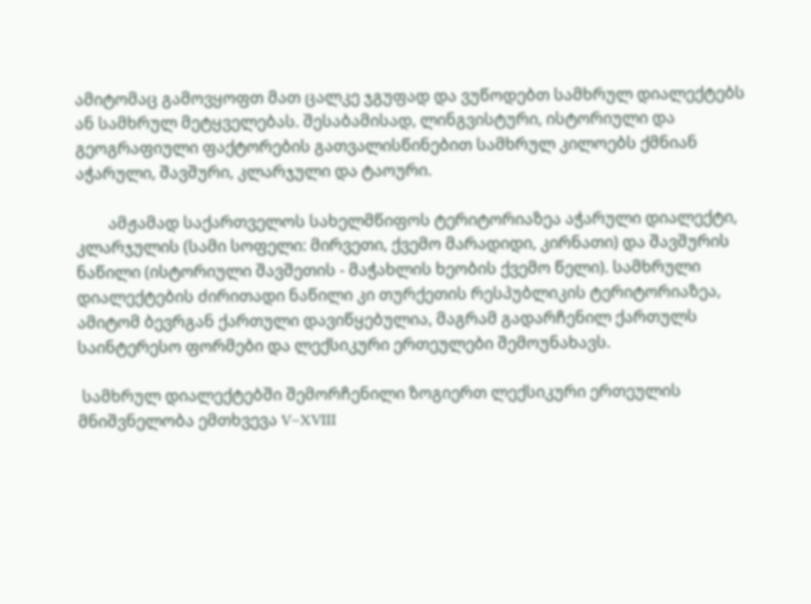ამიტომაც გამოვყოფთ მათ ცალკე ჯგუფად და ვუწოდებთ სამხრულ დიალექტებს ან სამხრულ მეტყველებას. შესაბამისად, ლინგვისტური, ისტორიული და გეოგრაფიული ფაქტორების გათვალისწინებით სამხრულ კილოებს ქმნიან აჭარული, შავშური, კლარჯული და ტაოური.

        ამჟამად საქართველოს სახელმწიფოს ტერიტორიაზეა აჭარული დიალექტი, კლარჯულის (სამი სოფელი: მირვეთი, ქვემო მარადიდი, კირნათი) და შავშურის ნაწილი (ისტორიული შავშეთის - მაჭახლის ხეობის ქვემო წელი). სამხრული დიალექტების ძირითადი ნაწილი კი თურქეთის რესპუბლიკის ტერიტორიაზეა, ამიტომ ბევრგან ქართული დავიწყებულია, მაგრამ გადარჩენილ ქართულს საინტერესო ფორმები და ლექსიკური ერთეულები შემოუნახავს.

 სამხრულ დიალექტებში შემორჩენილი ზოგიერთ ლექსიკური ერთეულის მნიშვნელობა ემთხვევა V–XVIII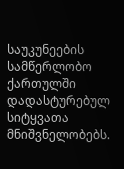საუკუნეების სამწერლობო ქართულში დადასტურებულ სიტყვათა მნიშვნელობებს.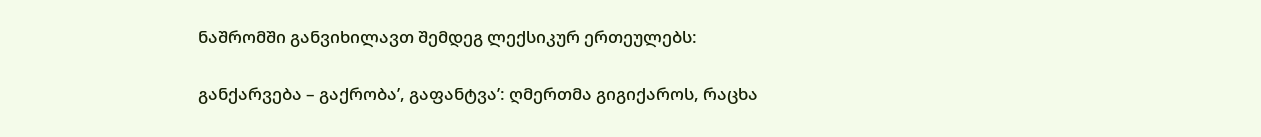ნაშრომში განვიხილავთ შემდეგ ლექსიკურ ერთეულებს:

განქარვება – გაქრობა’, გაფანტვა’: ღმერთმა გიგიქაროს, რაცხა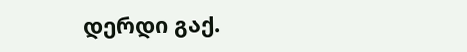დერდი გაქ.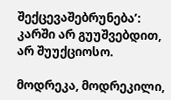შექცევაშებრუნება’: კარში არ გუუშვებდით, არ შუუქციოსო.

მოდრეკა, მოდრეკილი,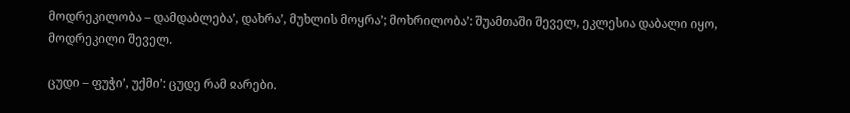მოდრეკილობა – დამდაბლება’, დახრა’, მუხლის მოყრა’; მოხრილობა’: შუამთაში შეველ, ეკლესია დაბალი იყო, მოდრეკილი შეველ.

ცუდი – ფუჭი’, უქმი’: ცუდე რამ ჲარები.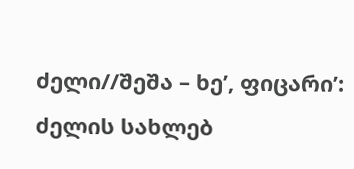ძელი//შეშა – ხე’, ფიცარი’: ძელის სახლებ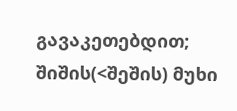გავაკეთებდით; შიშის(<შეშის) მუხი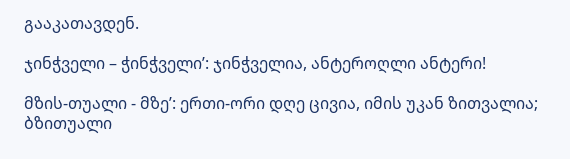გააკათავდენ.

ჯინჭველი – ჭინჭველი’: ჯინჭველია, ანტეროღლი ანტერი!

მზის-თუალი - მზე’: ერთი-ორი დღე ცივია, იმის უკან ზითვალია; ბზითუალი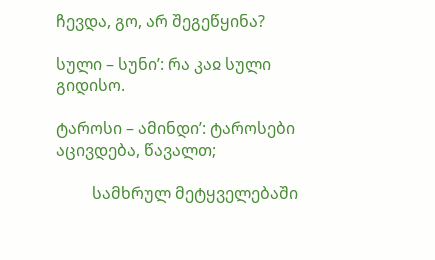ჩევდა, გო, არ შეგეწყინა?

სული – სუნი’: რა კაჲ სული გიდისო.

ტაროსი – ამინდი’: ტაროსები აცივდება, წავალთ;

         სამხრულ მეტყველებაში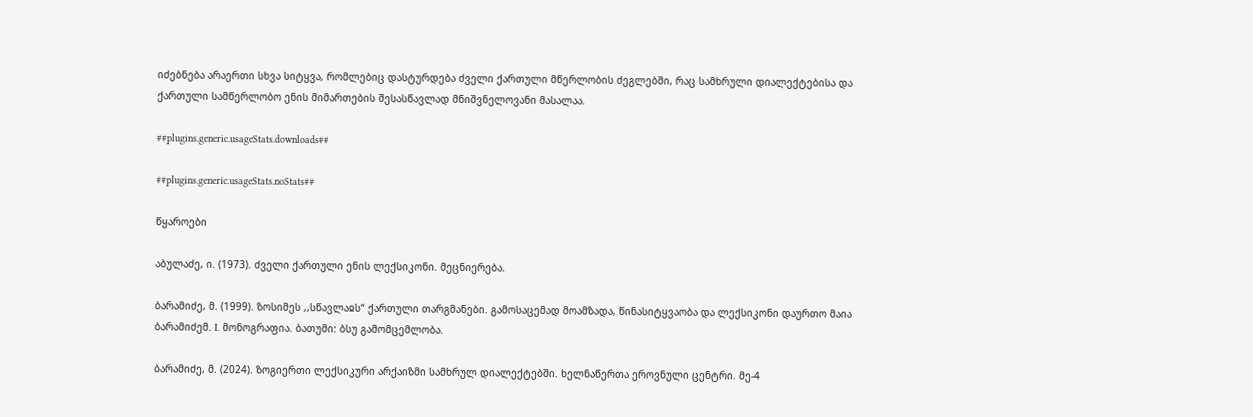იძებნება არაერთი სხვა სიტყვა, რომლებიც დასტურდება ძველი ქართული მწერლობის ძეგლებში, რაც სამხრული დიალექტებისა და ქართული სამწერლობო ენის მიმართების შესასწავლად მნიშვნელოვანი მასალაა.

##plugins.generic.usageStats.downloads##

##plugins.generic.usageStats.noStats##

წყაროები

აბულაძე, ი. (1973). ძველი ქართული ენის ლექსიკონი. მეცნიერება.

ბარამიძე, მ. (1999). ზოსიმეს ,,სწავლაჲს“ ქართული თარგმანები. გამოსაცემად მოამზადა, წინასიტყვაობა და ლექსიკონი დაურთო მაია ბარამიძემ. I. მონოგრაფია. ბათუმი: ბსუ გამომცემლობა.

ბარამიძე, მ. (2024). ზოგიერთი ლექსიკური არქაიზმი სამხრულ დიალექტებში. ხელნაწერთა ეროვნული ცენტრი. მე-4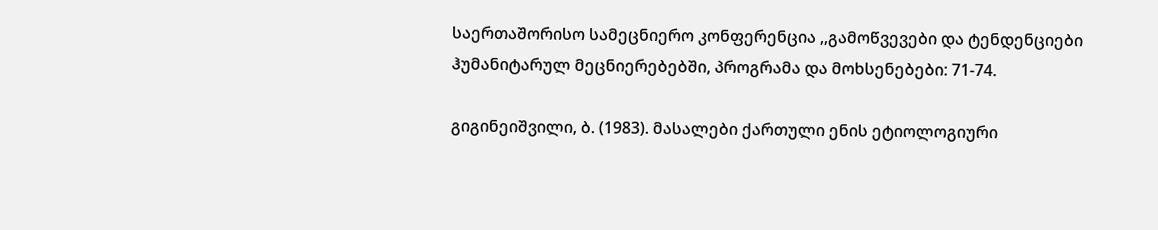საერთაშორისო სამეცნიერო კონფერენცია ,,გამოწვევები და ტენდენციები ჰუმანიტარულ მეცნიერებებში, პროგრამა და მოხსენებები: 71-74.

გიგინეიშვილი, ბ. (1983). მასალები ქართული ენის ეტიოლოგიური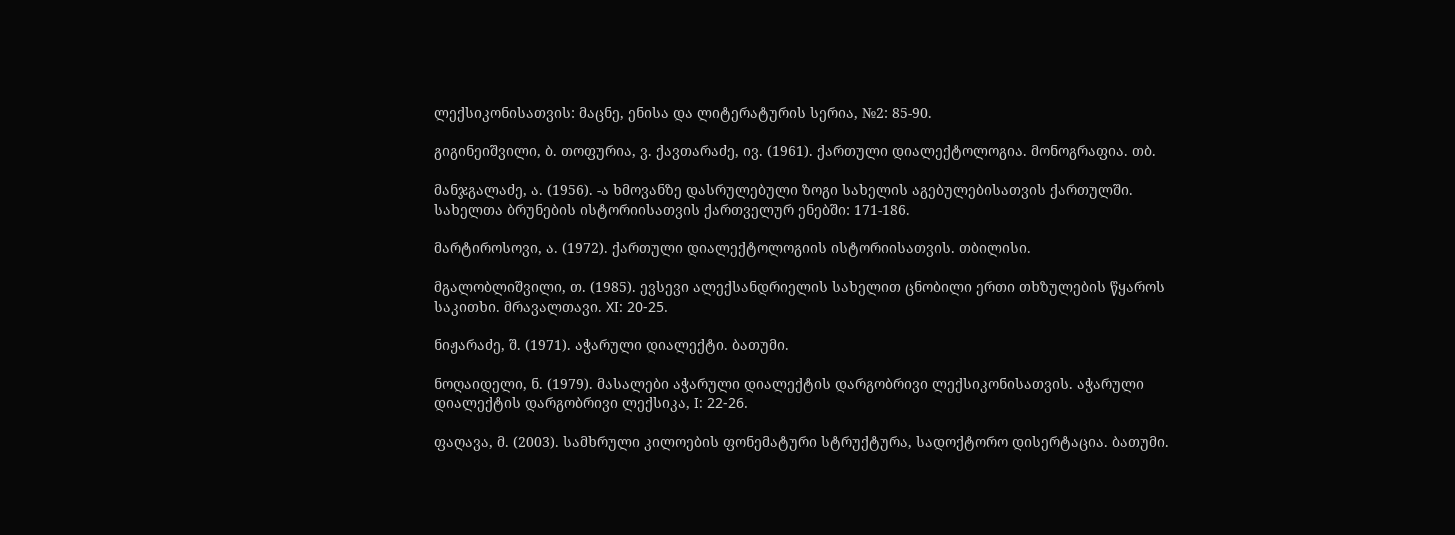ლექსიკონისათვის: მაცნე, ენისა და ლიტერატურის სერია, №2: 85-90.

გიგინეიშვილი, ბ. თოფურია, ვ. ქავთარაძე, ივ. (1961). ქართული დიალექტოლოგია. მონოგრაფია. თბ.

მანჯგალაძე, ა. (1956). -ა ხმოვანზე დასრულებული ზოგი სახელის აგებულებისათვის ქართულში. სახელთა ბრუნების ისტორიისათვის ქართველურ ენებში: 171-186.

მარტიროსოვი, ა. (1972). ქართული დიალექტოლოგიის ისტორიისათვის. თბილისი.

მგალობლიშვილი, თ. (1985). ევსევი ალექსანდრიელის სახელით ცნობილი ერთი თხზულების წყაროს საკითხი. მრავალთავი. XI: 20-25.

ნიჟარაძე, შ. (1971). აჭარული დიალექტი. ბათუმი.

ნოღაიდელი, ნ. (1979). მასალები აჭარული დიალექტის დარგობრივი ლექსიკონისათვის. აჭარული დიალექტის დარგობრივი ლექსიკა, I: 22-26.

ფაღავა, მ. (2003). სამხრული კილოების ფონემატური სტრუქტურა, სადოქტორო დისერტაცია. ბათუმი.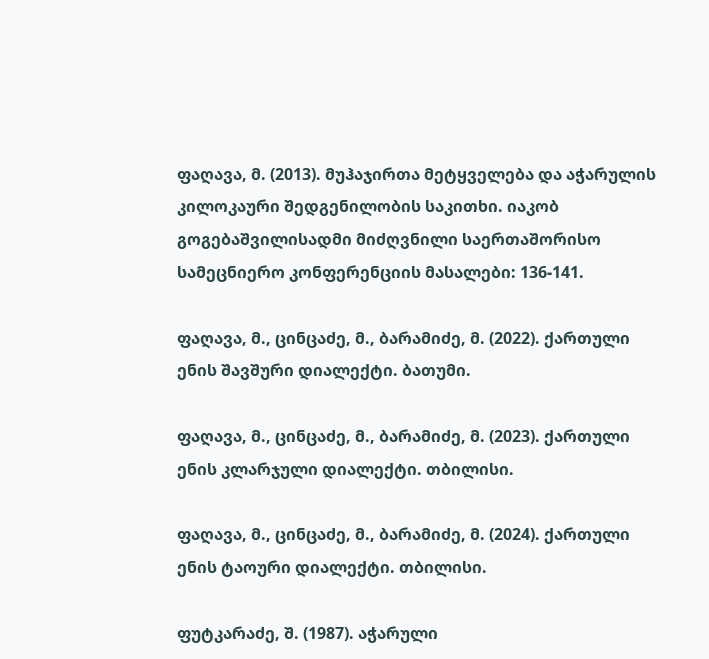ფაღავა, მ. (2013). მუჰაჯირთა მეტყველება და აჭარულის კილოკაური შედგენილობის საკითხი. იაკობ გოგებაშვილისადმი მიძღვნილი საერთაშორისო სამეცნიერო კონფერენციის მასალები: 136-141.

ფაღავა, მ., ცინცაძე, მ., ბარამიძე, მ. (2022). ქართული ენის შავშური დიალექტი. ბათუმი.

ფაღავა, მ., ცინცაძე, მ., ბარამიძე, მ. (2023). ქართული ენის კლარჯული დიალექტი. თბილისი.

ფაღავა, მ., ცინცაძე, მ., ბარამიძე, მ. (2024). ქართული ენის ტაოური დიალექტი. თბილისი.

ფუტკარაძე, შ. (1987). აჭარული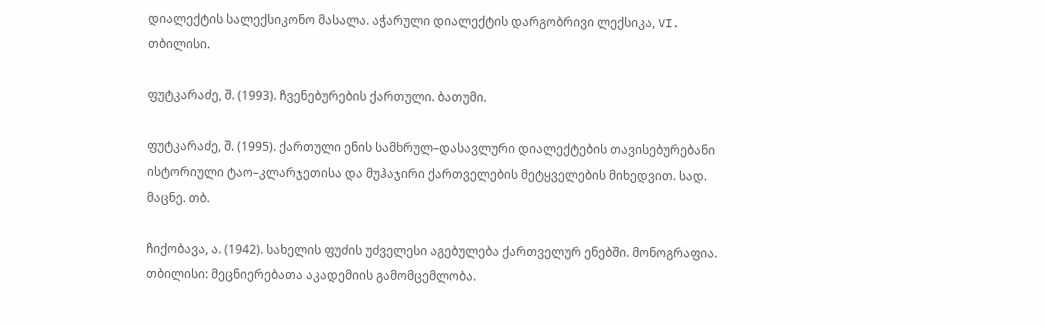დიალექტის სალექსიკონო მასალა. აჭარული დიალექტის დარგობრივი ლექსიკა, VI. თბილისი.

ფუტკარაძე, შ. (1993). ჩვენებურების ქართული. ბათუმი.

ფუტკარაძე, შ. (1995). ქართული ენის სამხრულ–დასავლური დიალექტების თავისებურებანი ისტორიული ტაო–კლარჯეთისა და მუჰაჯირი ქართველების მეტყველების მიხედვით. სად. მაცნე. თბ.

ჩიქობავა, ა. (1942). სახელის ფუძის უძველესი აგებულება ქართველურ ენებში. მონოგრაფია. თბილისი: მეცნიერებათა აკადემიის გამომცემლობა.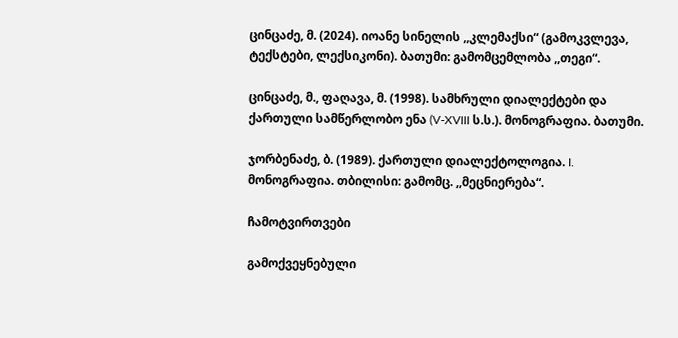ცინცაძე, მ. (2024). იოანე სინელის ,,კლემაქსი“ (გამოკვლევა, ტექსტები, ლექსიკონი). ბათუმი: გამომცემლობა ,,თეგი“.

ცინცაძე, მ., ფაღავა, მ. (1998). სამხრული დიალექტები და ქართული სამწერლობო ენა (V-XVIII ს.ს.). მონოგრაფია. ბათუმი.

ჯორბენაძე, ბ. (1989). ქართული დიალექტოლოგია. I. მონოგრაფია. თბილისი: გამომც. ,,მეცნიერება“.

ჩამოტვირთვები

გამოქვეყნებული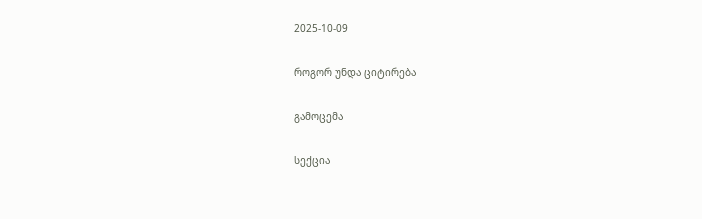2025-10-09

როგორ უნდა ციტირება

გამოცემა

სექცია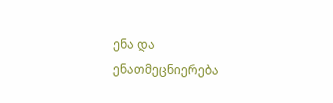ენა და ენათმეცნიერება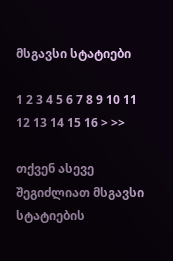მსგავსი სტატიები

1 2 3 4 5 6 7 8 9 10 11 12 13 14 15 16 > >>

თქვენ ასევე შეგიძლიათ მსგავსი სტატიების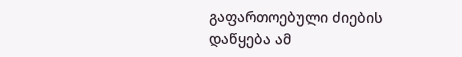გაფართოებული ძიების დაწყება ამ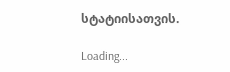სტატიისათვის.

Loading...